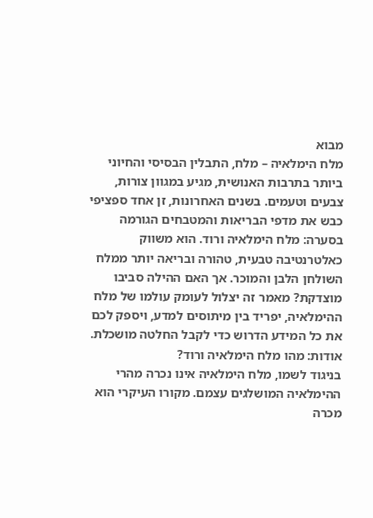מבוא
מלח הימלאיה – מלח, התבלין הבסיסי והחיוני ביותר בתרבות האנושית, מגיע במגוון צורות, צבעים וטעמים. בשנים האחרונות, זן אחד ספציפי כבש את מדפי הבריאות והמטבחים הגורמה בסערה: מלח הימלאיה ורוד. הוא משווק כאלטרנטיבה טבעית, טהורה ובריאה יותר ממלח השולחן הלבן והמוכר. אך האם ההילה סביבו מוצדקת? מאמר זה יצלול לעומק עולמו של מלח ההימלאיה, יפריד בין מיתוסים למדע, ויספק לכם את כל המידע הדרוש כדי לקבל החלטה מושכלת.
אודות: מהו מלח הימלאיה ורוד?
בניגוד לשמו, מלח הימלאיה אינו נכרה מהרי ההימלאיה המושלגים עצמם. מקורו העיקרי הוא מכרה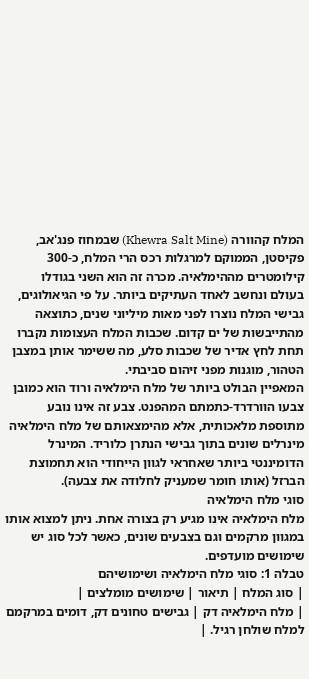המלח קהוורה (Khewra Salt Mine) שבמחוז פנג'אב, פקיסטן, הממוקם למרגלות רכס הרי המלח, כ-300 קילומטרים מההימלאיה. מכרה זה הוא השני בגודלו בעולם ונחשב לאחד העתיקים ביותר. על פי הגיאולוגים, גבישי המלח נוצרו לפני מאות מיליוני שנים, כתוצאה מהתייבשות של ים קדום. שכבות המלח העצומות נקברו תחת לחץ אדיר של שכבות סלע, מה ששימר אותן במצבן הטהור, מוגנות מפני זיהום סביבתי.
המאפיין הבולט ביותר של מלח הימלאיה ורוד הוא כמובן צבעו הוורדרד-כתמתם המהפנט. צבע זה אינו נובע מתוספת מלאכותית, אלא מהימצאותם של מלח הימלאיה מינרלים שונים בתוך גבישי הנתרן כלוריד. המינרל הדומיננטי ביותר שאחראי לגוון הייחודי הוא תחמוצת הברזל (אותו חומר שמעניק לחלודה את צבעה).
סוגי מלח הימלאיה
מלח הימלאיה אינו מגיע רק בצורה אחת. ניתן למצוא אותו במגוון מרקמים וגם בצבעים שונים, כאשר לכל סוג יש שימושים מועדפים.
טבלה 1: סוגי מלח הימלאיה ושימושיהם
| סוג המלח | תיאור | שימושים מומלצים |
| מלח הימלאיה דק | גבישים טחונים דק, דומים במרקמם למלח שולחן רגיל. |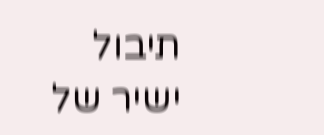תיבול ישיר של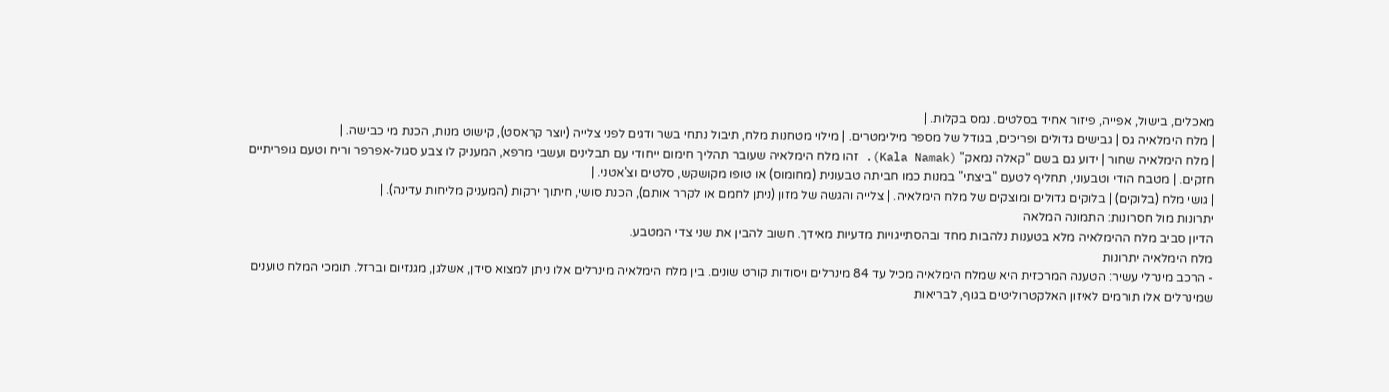מאכלים, בישול, אפייה, פיזור אחיד בסלטים. נמס בקלות. |
| מלח הימלאיה גס | גבישים גדולים ופריכים, בגודל של מספר מילימטרים. | מילוי מטחנות מלח, תיבול נתחי בשר ודגים לפני צלייה (יוצר קראסט), קישוט מנות, הכנת מי כבישה. |
| מלח הימלאיה שחור | ידוע גם בשם "קאלה נמאק" (Kala Namak). זהו מלח הימלאיה שעובר תהליך חימום ייחודי עם תבלינים ועשבי מרפא, המעניק לו צבע סגול-אפרפר וריח וטעם גופריתיים חזקים. | מטבח הודי וטבעוני, תחליף לטעם "ביצתי" במנות כמו חביתה טבעונית (מחומוס) או טופו מקושקש, סלטים וצ'אטני. |
| גושי מלח (בלוקים) | בלוקים גדולים ומוצקים של מלח הימלאיה. | צלייה והגשה של מזון (ניתן לחמם או לקרר אותם), הכנת סושי, חיתוך ירקות (המעניק מליחות עדינה). |
יתרונות מול חסרונות: התמונה המלאה
הדיון סביב מלח ההימלאיה מלא בטענות נלהבות מחד ובהסתייגויות מדעיות מאידך. חשוב להבין את שני צדי המטבע.
מלח הימלאיה יתרונות
- הרכב מינרלי עשיר: הטענה המרכזית היא שמלח הימלאיה מכיל עד 84 מינרלים ויסודות קורט שונים. בין מלח הימלאיה מינרלים אלו ניתן למצוא סידן, אשלגן, מגנזיום וברזל. תומכי המלח טוענים שמינרלים אלו תורמים לאיזון האלקטרוליטים בגוף, לבריאות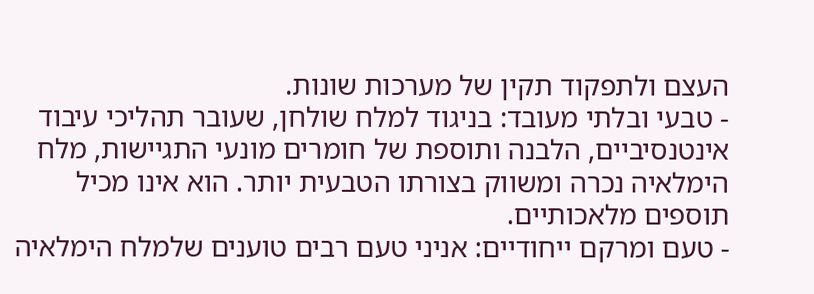העצם ולתפקוד תקין של מערכות שונות.
- טבעי ובלתי מעובד: בניגוד למלח שולחן, שעובר תהליכי עיבוד אינטנסיביים, הלבנה ותוספת של חומרים מונעי התגיישות, מלח הימלאיה נכרה ומשווק בצורתו הטבעית יותר. הוא אינו מכיל תוספים מלאכותיים.
- טעם ומרקם ייחודיים: אניני טעם רבים טוענים שלמלח הימלאיה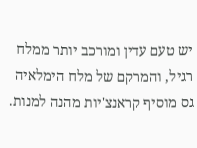יש טעם עדין ומורכב יותר ממלח רגיל, והמרקם של מלח הימלאיה גס מוסיף קראנצ'יות מהנה למנות.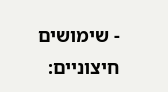- שימושים חיצוניים: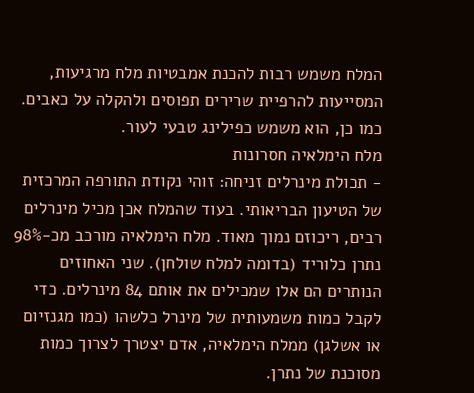המלח משמש רבות להכנת אמבטיות מלח מרגיעות, המסייעות להרפיית שרירים תפוסים ולהקלה על כאבים. כמו כן, הוא משמש כפילינג טבעי לעור.
מלח הימלאיה חסרונות
- תכולת מינרלים זניחה: זוהי נקודת התורפה המרכזית של הטיעון הבריאותי. בעוד שהמלח אכן מכיל מינרלים רבים, ריכוזם נמוך מאוד. מלח הימלאיה מורכב מכ-98% נתרן כלוריד (בדומה למלח שולחן). שני האחוזים הנותרים הם אלו שמכילים את אותם 84 מינרלים. כדי לקבל כמות משמעותית של מינרל כלשהו (כמו מגנזיום או אשלגן) ממלח הימלאיה, אדם יצטרך לצרוך כמות מסוכנת של נתרן.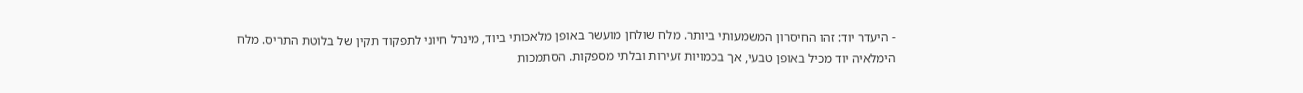- היעדר יוד: זהו החיסרון המשמעותי ביותר. מלח שולחן מועשר באופן מלאכותי ביוד, מינרל חיוני לתפקוד תקין של בלוטת התריס. מלח הימלאיה יוד מכיל באופן טבעי, אך בכמויות זעירות ובלתי מספקות. הסתמכות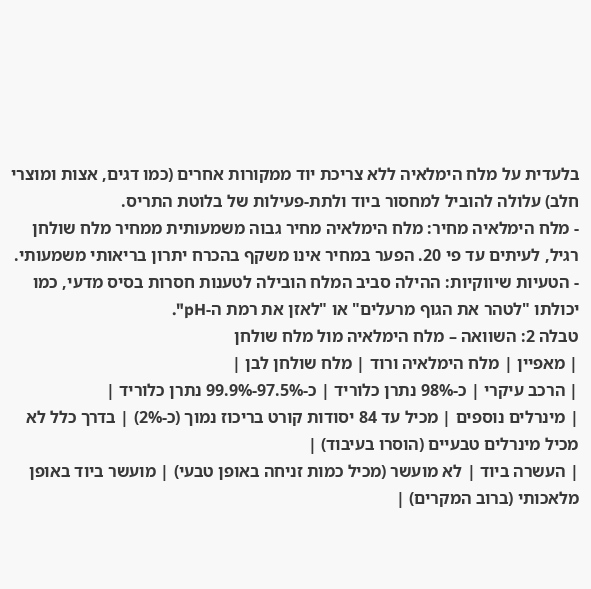בלעדית על מלח הימלאיה ללא צריכת יוד ממקורות אחרים (כמו דגים, אצות ומוצרי חלב) עלולה להוביל למחסור ביוד ולתת-פעילות של בלוטת התריס.
- מלח הימלאיה מחיר: מלח הימלאיה מחיר גבוה משמעותית ממחיר מלח שולחן רגיל, לעיתים עד פי 20. הפער במחיר אינו משקף בהכרח יתרון בריאותי משמעותי.
- הטעיות שיווקיות: ההילה סביב המלח הובילה לטענות חסרות בסיס מדעי, כמו יכולתו "לטהר את הגוף מרעלים" או "לאזן את רמת ה-pH".
טבלה 2: השוואה – מלח הימלאיה מול מלח שולחן
| מאפיין | מלח הימלאיה ורוד | מלח שולחן לבן |
| הרכב עיקרי | כ-98% נתרן כלוריד | כ-97.5%-99.9% נתרן כלוריד |
| מינרלים נוספים | מכיל עד 84 יסודות קורט בריכוז נמוך (כ-2%) | בדרך כלל לא מכיל מינרלים טבעיים (הוסרו בעיבוד) |
| העשרה ביוד | לא מועשר (מכיל כמות זניחה באופן טבעי) | מועשר ביוד באופן מלאכותי (ברוב המקרים) |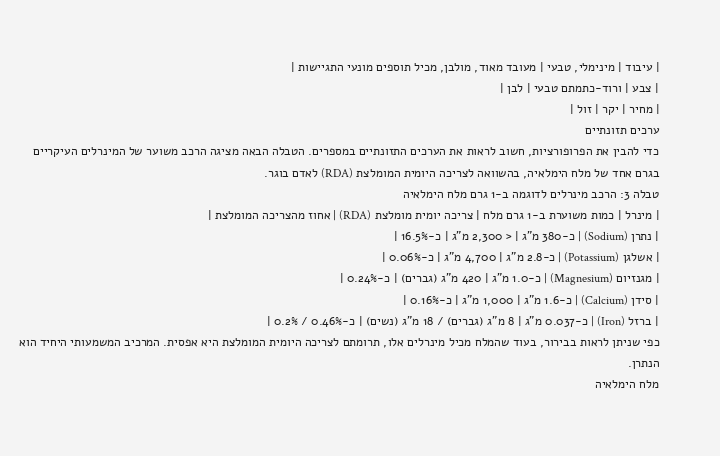| עיבוד | מינימלי, טבעי | מעובד מאוד, מולבן, מכיל תוספים מונעי התגיישות |
| צבע | ורוד-כתמתם טבעי | לבן |
| מחיר | יקר | זול |
ערכים תזונתיים
כדי להבין את הפרופורציות, חשוב לראות את הערכים התזונתיים במספרים. הטבלה הבאה מציגה הרכב משוער של המינרלים העיקריים בגרם אחד של מלח הימלאיה, בהשוואה לצריכה היומית המומלצת (RDA) לאדם בוגר.
טבלה 3: הרכב מינרלים לדוגמה ב-1 גרם מלח הימלאיה
| מינרל | כמות משוערת ב-1 גרם מלח | צריכה יומית מומלצת (RDA) | אחוז מהצריכה המומלצת |
| נתרן (Sodium) | כ-380 מ"ג | < 2,300 מ"ג | כ-16.5% |
| אשלגן (Potassium) | כ-2.8 מ"ג | 4,700 מ"ג | כ-0.06% |
| מגנזיום (Magnesium) | כ-1.0 מ"ג | 420 מ"ג (גברים) | כ-0.24% |
| סידן (Calcium) | כ-1.6 מ"ג | 1,000 מ"ג | כ-0.16% |
| ברזל (Iron) | כ-0.037 מ"ג | 8 מ"ג (גברים) / 18 מ"ג (נשים) | כ-0.46% / 0.2% |
כפי שניתן לראות בבירור, בעוד שהמלח מכיל מינרלים אלו, תרומתם לצריכה היומית המומלצת היא אפסית. המרכיב המשמעותי היחיד הוא הנתרן.
מלח הימלאיה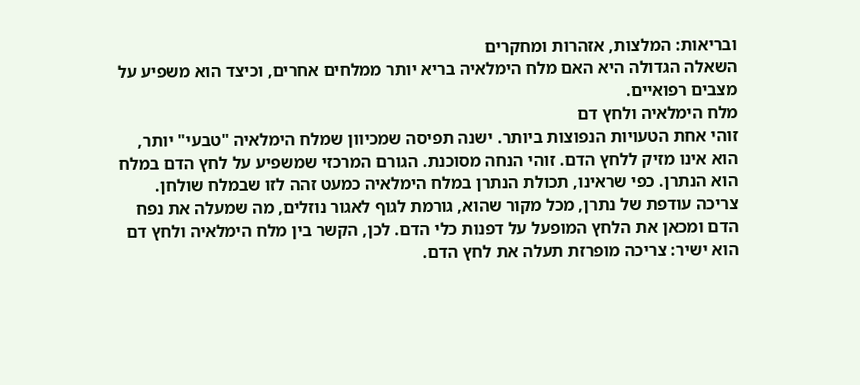ובריאות: המלצות, אזהרות ומחקרים
השאלה הגדולה היא האם מלח הימלאיה בריא יותר ממלחים אחרים, וכיצד הוא משפיע על מצבים רפואיים.
מלח הימלאיה ולחץ דם
זוהי אחת הטעויות הנפוצות ביותר. ישנה תפיסה שמכיוון שמלח הימלאיה "טבעי" יותר, הוא אינו מזיק ללחץ הדם. זוהי הנחה מסוכנת. הגורם המרכזי שמשפיע על לחץ הדם במלח הוא הנתרן. כפי שראינו, תכולת הנתרן במלח הימלאיה כמעט זהה לזו שבמלח שולחן. צריכה עודפת של נתרן, מכל מקור שהוא, גורמת לגוף לאגור נוזלים, מה שמעלה את נפח הדם ומכאן את הלחץ המופעל על דפנות כלי הדם. לכן, הקשר בין מלח הימלאיה ולחץ דם הוא ישיר: צריכה מופרזת תעלה את לחץ הדם.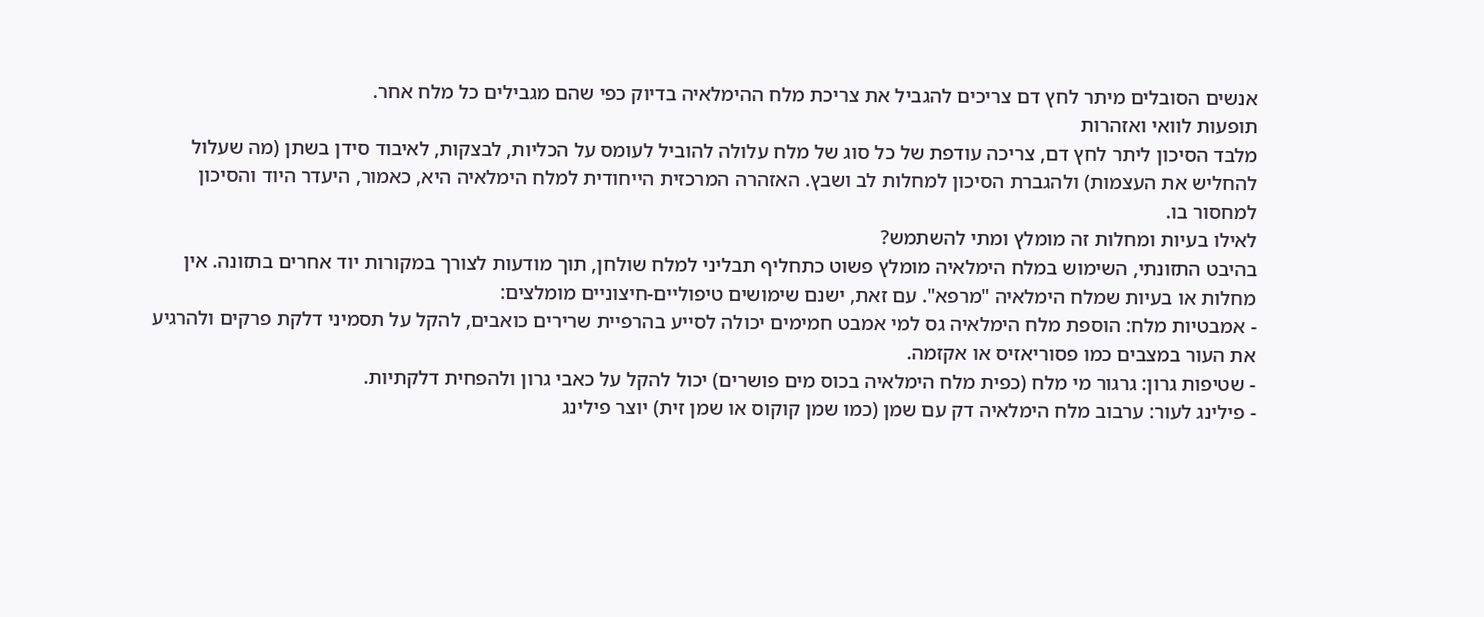אנשים הסובלים מיתר לחץ דם צריכים להגביל את צריכת מלח ההימלאיה בדיוק כפי שהם מגבילים כל מלח אחר.
תופעות לוואי ואזהרות
מלבד הסיכון ליתר לחץ דם, צריכה עודפת של כל סוג של מלח עלולה להוביל לעומס על הכליות, לבצקות, לאיבוד סידן בשתן (מה שעלול להחליש את העצמות) ולהגברת הסיכון למחלות לב ושבץ. האזהרה המרכזית הייחודית למלח הימלאיה היא, כאמור, היעדר היוד והסיכון למחסור בו.
לאילו בעיות ומחלות זה מומלץ ומתי להשתמש?
בהיבט התזונתי, השימוש במלח הימלאיה מומלץ פשוט כתחליף תבליני למלח שולחן, תוך מודעות לצורך במקורות יוד אחרים בתזונה. אין מחלות או בעיות שמלח הימלאיה "מרפא". עם זאת, ישנם שימושים טיפוליים-חיצוניים מומלצים:
- אמבטיות מלח: הוספת מלח הימלאיה גס למי אמבט חמימים יכולה לסייע בהרפיית שרירים כואבים, להקל על תסמיני דלקת פרקים ולהרגיע את העור במצבים כמו פסוריאזיס או אקזמה.
- שטיפות גרון: גרגור מי מלח (כפית מלח הימלאיה בכוס מים פושרים) יכול להקל על כאבי גרון ולהפחית דלקתיות.
- פילינג לעור: ערבוב מלח הימלאיה דק עם שמן (כמו שמן קוקוס או שמן זית) יוצר פילינג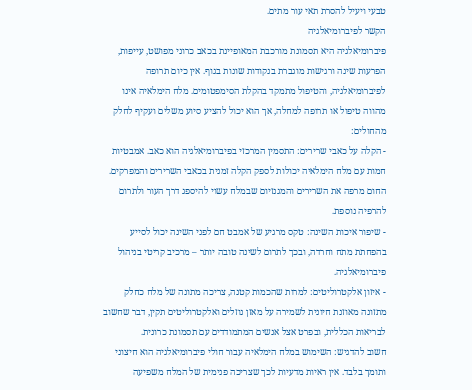טבעי ויעיל להסרת תאי עור מתים.
הקשר לפיברומיאלגיה
פיברומיאלגיה היא תסמונת מורכבת המאופיינת בכאב כרוני מפושט, עייפות, הפרעות שינה ורגישות מוגברת בנקודות שונות בגוף. אין כיום תרופה לפיברומיאלגיה, והטיפול מתמקד בהקלת הסימפטומים. מלח הימלאיה אינו מהווה טיפול או תרופה למחלה, אך הוא יכול להציע סיוע משלים ועקיף לחלק מהחולים:
- הקלה על כאבי שרירים: התסמין המרכזי בפיברומיאלגיה הוא כאב. אמבטיות חמות עם מלח הימלאיה יכולות לספק הקלה זמנית בכאבי השרירים והמפרקים. החום מרפה את השרירים והמגנזיום שבמלח עשוי להיספג דרך העור ולתרום להרפיה נוספת.
- שיפור איכות השינה: טקס מרגיע של אמבט חם לפני השינה יכול לסייע בהפחתת מתח וחרדה, ובכך לתרום לשינה טובה יותר – מרכיב קריטי בניהול פיברומיאלגיה.
- איזון אלקטרוליטים: למרות שהכמות קטנה, צריכה מתונה של מלח כחלק מתזונה מאוזנת חיונית לשמירה על מאזן נוזלים ואלקטרוליטים תקין, דבר שחשוב לבריאות הכללית, ובפרט אצל אנשים המתמודדים עם תסמונת כרונית.
חשוב להדגיש: השימוש במלח הימלאיה עבור חולי פיברומיאלגיה הוא חיצוני ותומך בלבד. אין ראיות מדעיות לכך שצריכה פנימית של המלח משפיעה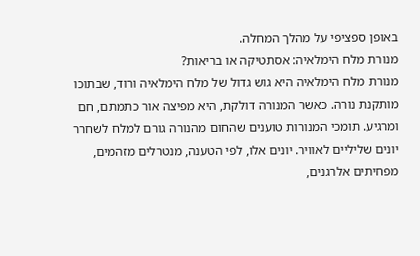באופן ספציפי על מהלך המחלה.
מנורת מלח הימלאיה: אסתטיקה או בריאות?
מנורת מלח הימלאיה היא גוש גדול של מלח הימלאיה ורוד, שבתוכו מותקנת נורה. כאשר המנורה דולקת, היא מפיצה אור כתמתם, חם ומרגיע. תומכי המנורות טוענים שהחום מהנורה גורם למלח לשחרר יונים שליליים לאוויר. יונים אלו, לפי הטענה, מנטרלים מזהמים, מפחיתים אלרגנים,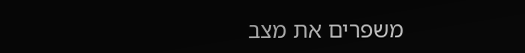משפרים את מצב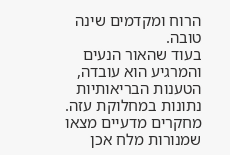הרוח ומקדמים שינה טובה.
בעוד שהאור הנעים והמרגיע הוא עובדה, הטענות הבריאותיות נתונות במחלוקת עזה. מחקרים מדעיים מצאו שמנורות מלח אכן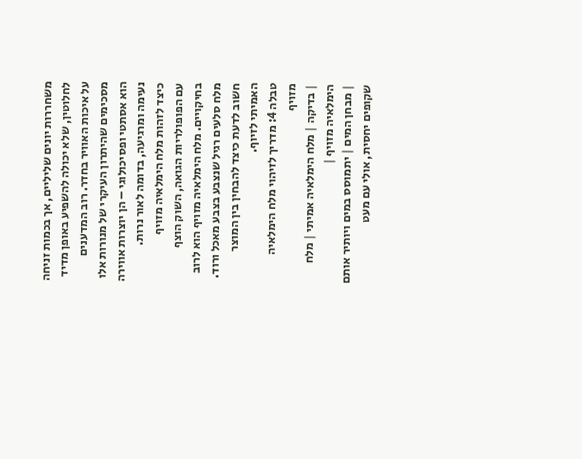משחררות יונים שליליים, אך בכמות זניחה לחלוטין, שלא יכולה להשפיע באופן מדיד על איכות האוויר בחדר. רוב המדענים מסכימים שהיתרון העיקרי של מנורות אלו הוא אסתטי ופסיכולוגי – הן יוצרות אווירה נעימה ומרגיעה, בדומה לאור נרות.
כיצד לזהות מלח הימלאיה מזויף
עם הפופולריות הגואה, השוק הוצף בחיקויים. מלח הימלאיה מזויף הוא לרוב מלח סלעים רגיל שנצבע בצבע מאכל ורוד. חשוב לדעת כיצד להבחין בין המוצר האמיתי לזיוף.
טבלה 4: מדריך לזיהוי מלח הימלאיה מזויף
| בדיקה | מלח הימלאיה אמיתי | מלח הימלאיה מזויף |
| מבחן המים | יתמוסס במים ויותיר אותם שקופים יחסית, אולי עם מעט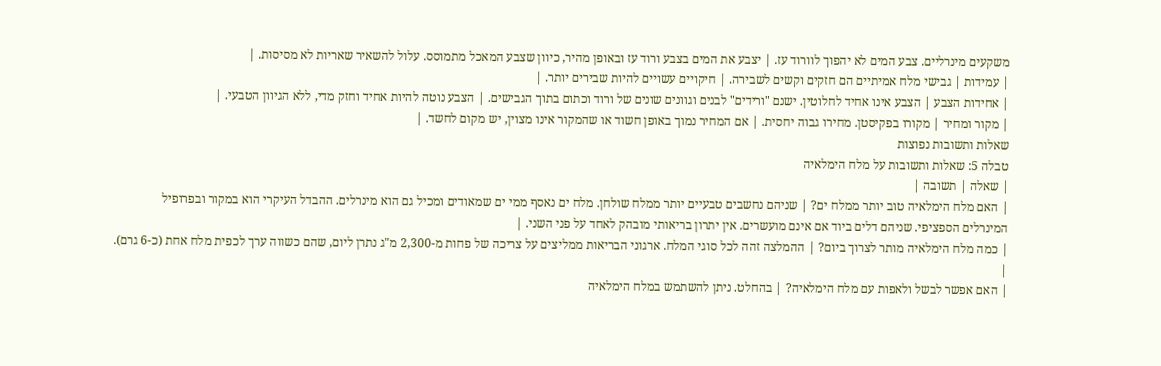משקעים מינרליים. צבע המים לא יהפוך לוורוד עז. | יצבע את המים בצבע ורוד עז ובאופן מהיר, כיוון שצבע המאכל מתמוסס. עלול להשאיר שאריות לא מסיסות. |
| עמידות | גבישי מלח אמיתיים הם חזקים וקשים לשבירה. | חיקויים עשויים להיות שבירים יותר. |
| אחידות הצבע | הצבע אינו אחיד לחלוטין. ישנם "ורידים" לבנים וגוונים שונים של ורוד וכתום בתוך הגבישים. | הצבע נוטה להיות אחיד וחזק מדי, ללא הגיוון הטבעי. |
| מקור ומחיר | מקורו בפקיסטן. מחירו גבוה יחסית. | אם המחיר נמוך באופן חשוד או שהמקור אינו מצוין, יש מקום לחשד. |
שאלות ותשובות נפוצות
טבלה 5: שאלות ותשובות על מלח הימלאיה
| שאלה | תשובה |
| האם מלח הימלאיה טוב יותר ממלח ים? | שניהם נחשבים טבעיים יותר ממלח שולחן. מלח ים נאסף ממי ים שמאודים ומכיל גם הוא מינרלים. ההבדל העיקרי הוא במקור ובפרופיל המינרלים הספציפי. שניהם דלים ביוד אם אינם מועשרים. אין יתרון בריאותי מובהק לאחד על פני השני. |
| כמה מלח הימלאיה מותר לצרוך ביום? | ההמלצה זהה לכל סוגי המלח. ארגוני הבריאות ממליצים על צריכה של פחות מ-2,300 מ"ג נתרן ליום, שהם כשווה ערך לכפית מלח אחת (כ-6 גרם). |
| האם אפשר לבשל ולאפות עם מלח הימלאיה? | בהחלט. ניתן להשתמש במלח הימלאיה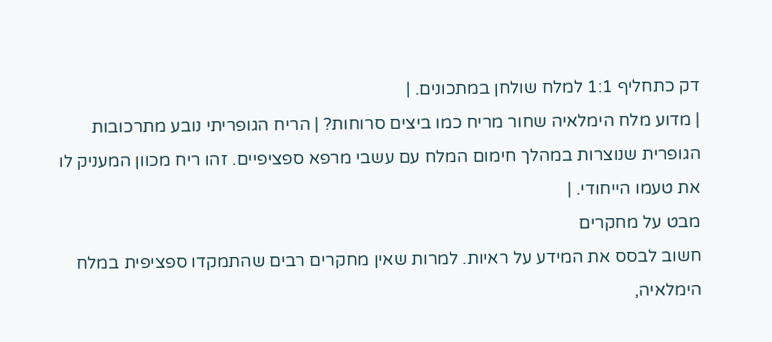דק כתחליף 1:1 למלח שולחן במתכונים. |
| מדוע מלח הימלאיה שחור מריח כמו ביצים סרוחות? | הריח הגופריתי נובע מתרכובות הגופרית שנוצרות במהלך חימום המלח עם עשבי מרפא ספציפיים. זהו ריח מכוון המעניק לו את טעמו הייחודי. |
מבט על מחקרים
חשוב לבסס את המידע על ראיות. למרות שאין מחקרים רבים שהתמקדו ספציפית במלח הימלאיה,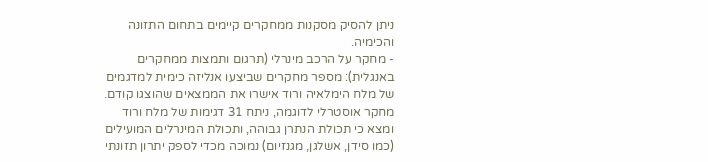ניתן להסיק מסקנות ממחקרים קיימים בתחום התזונה והכימיה.
- מחקר על הרכב מינרלי (תרגום ותמצות ממחקרים באנגלית): מספר מחקרים שביצעו אנליזה כימית למדגמים של מלח הימלאיה ורוד אישרו את הממצאים שהוצגו קודם. מחקר אוסטרלי לדוגמה, ניתח 31 דגימות של מלח ורוד ומצא כי תכולת הנתרן גבוהה, ותכולת המינרלים המועילים (כמו סידן, אשלגן, מגנזיום) נמוכה מכדי לספק יתרון תזונתי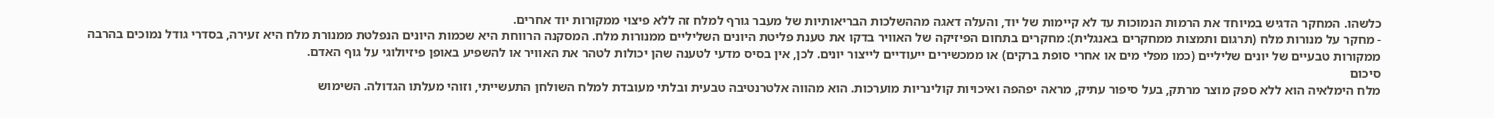כלשהו. המחקר הדגיש במיוחד את הרמות הנמוכות עד לא קיימות של יוד, והעלה דאגה מההשלכות הבריאותיות של מעבר גורף למלח זה ללא פיצוי ממקורות יוד אחרים.
- מחקר על מנורות מלח (תרגום ותמצות ממחקרים באנגלית): מחקרים בתחום הפיזיקה של האוויר בדקו את טענת פליטת היונים השליליים ממנורות מלח. המסקנה הרווחת היא שכמות היונים הנפלטת ממנורת מלח היא זעירה, בסדרי גודל נמוכים בהרבה ממקורות טבעיים של יונים שליליים (כמו מפלי מים או אחרי סופת ברקים) או ממכשירים ייעודיים לייצור יונים. לכן, אין בסיס מדעי לטענה שהן יכולות לטהר את האוויר או להשפיע באופן פיזיולוגי על גוף האדם.
סיכום
מלח הימלאיה הוא ללא ספק מוצר מרתק, בעל סיפור עתיק, מראה יפהפה ואיכויות קולינריות מוערכות. הוא מהווה אלטרנטיבה טבעית ובלתי מעובדת למלח השולחן התעשייתי, וזוהי מעלתו הגדולה. השימוש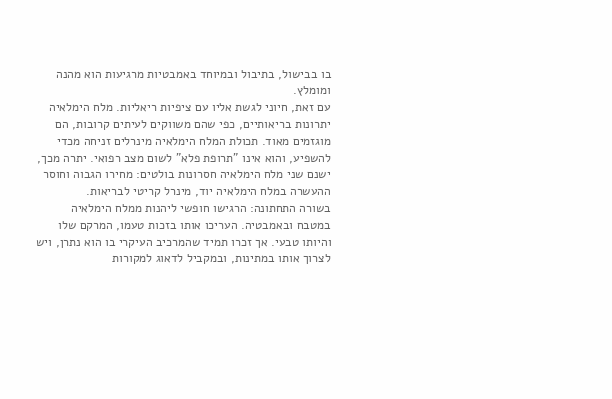בו בבישול, בתיבול ובמיוחד באמבטיות מרגיעות הוא מהנה ומומלץ.
עם זאת, חיוני לגשת אליו עם ציפיות ריאליות. מלח הימלאיה יתרונות בריאותיים, כפי שהם משווקים לעיתים קרובות, הם מוגזמים מאוד. תכולת המלח הימלאיה מינרלים זניחה מכדי להשפיע, והוא אינו "תרופת פלא" לשום מצב רפואי. יתרה מכך, ישנם שני מלח הימלאיה חסרונות בולטים: מחירו הגבוה וחוסר ההעשרה במלח הימלאיה יוד, מינרל קריטי לבריאות.
בשורה התחתונה: הרגישו חופשי ליהנות ממלח הימלאיה במטבח ובאמבטיה. העריכו אותו בזכות טעמו, המרקם שלו והיותו טבעי. אך זכרו תמיד שהמרכיב העיקרי בו הוא נתרן, ויש לצרוך אותו במתינות, ובמקביל לדאוג למקורות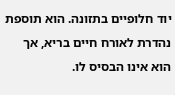יוד חלופיים בתזונה. הוא תוספת נהדרת לאורח חיים בריא, אך הוא אינו הבסיס לו.